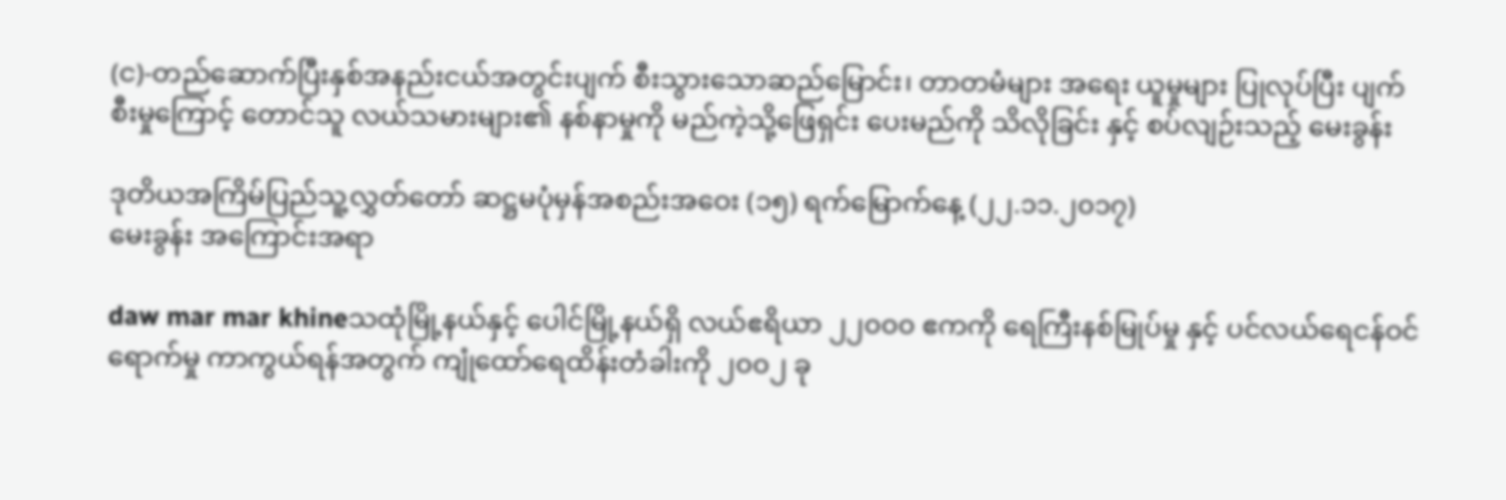(င)-တည်ဆောက်ပြီးနှစ်အနည်းငယ်အတွင်းပျက် စီးသွားသောဆည်မြောင်း၊ တာတမံများ အရေး ယူမှုများ ပြုလုပ်ပြီး ပျက်စီးမှုကြောင့် တောင်သူ လယ်သမားများ၏ နစ်နာမှုကို မည်ကဲ့သို့ဖြေရှင်း ပေးမည်ကို သိလိုခြင်း နှင့် စပ်လျဉ်းသည့် မေးခွန်း

ဒုတိယအကြိမ်ပြည်သူ့လွှတ်တော် ဆဋ္ဌမပုံမှန်အစည်းအဝေး (၁၅) ရက်မြောက်နေ့ (၂၂.၁၁.၂၀၁၇)
မေးခွန်း အကြောင်းအရာ

daw mar mar khineသထုံမြို့နယ်နှင့် ပေါင်မြို့နယ်ရှိ လယ်ဧရိယာ ၂၂၀၀၀ ဧကကို ရေကြီးနစ်မြုပ်မှု နှင့် ပင်လယ်ရေငန်ဝင်ရောက်မှု ကာကွယ်ရန်အတွက် ကျုံထော်ရေထိန်းတံခါးကို ၂၀၀၂ ခု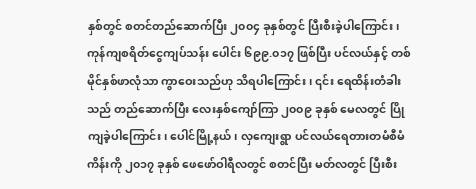နှစ်တွင် စတင်တည်ဆောက်ပြီး ၂၀၀၄ ခုနှစ်တွင် ပြီးစီးခဲ့ပါကြောင်း၊  ကုန်ကျစရိတ်ငွေကျပ်သန်း ပေါင်း ၆၉၉.၀၁၇ ဖြစ်ပြီး ပင်လယ်နှင့် တစ်မိုင်နှစ်ဖာလုံသာ ကွာဝေးသည်ဟု သိရပါကြောင်း၊ ၎င်း ရေထိန်းတံခါးသည် တည်ဆောက်ပြီး လေးနှစ်ကျော်ကြာ ၂၀၀၉ ခုနှစ် မေလတွင် ပြိုကျခဲ့ပါကြောင်း၊ ပေါင်မြို့နယ်၊ လှကျေးရွာ ပင်လယ်ရေတားတမံစီမံကိန်းကို ၂၀၁၇ ခုနှစ် ဖေဖော်ဝါရီလတွင် စတင်ပြီး မတ်လတွင် ပြီးစီး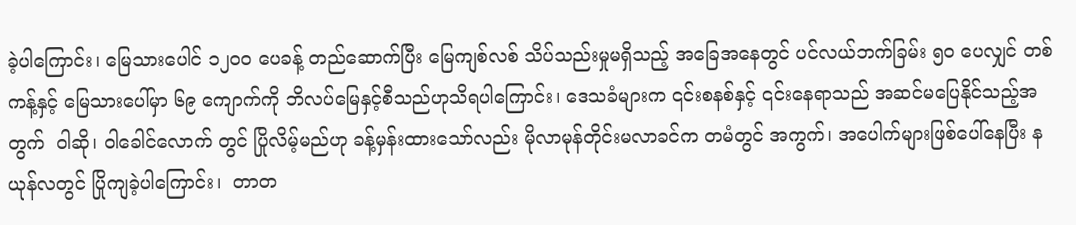ခဲ့ပါကြောင်း၊ မြေသားပေါင် ၁၂၀၀ ပေခန့် တည်ဆောက်ပြီး မြေကျစ်လစ် သိပ်သည်းမှုမရှိသည့် အခြေအနေတွင် ပင်လယ်ဘက်ခြမ်း ၅၀ ပေလျှင် တစ်ကန့်နှင့် မြေသားပေါ်မှာ ၆၉ ကျောက်ကို ဘိလပ်မြေနှင့်စီသည်ဟုသိရပါကြောင်း၊ ဒေသခံများက ၎င်းစနစ်နှင့် ၎င်းနေရာသည် အဆင်မပြေနိုင်သည့်အတွက်  ဝါဆို၊ ဝါခေါင်လောက် တွင် ပြိုလိမ့်မည်ဟု ခန့်မှန်းထားသော်လည်း မိုလာမုန်တိုင်းမလာခင်က တမံတွင် အကွက်၊ အပေါက်များဖြစ်ပေါ်နေပြီး နယုန်လတွင် ပြိုကျခဲ့ပါကြောင်း၊  တာတ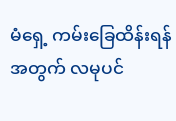မံရှေ့ ကမ်းခြေထိန်းရန်အတွက် လမုပင်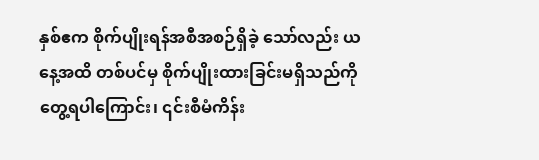နှစ်ဧက စိုက်ပျိုးရန်အစီအစဉ်ရှိခဲ့ သော်လည်း ယနေ့အထိ တစ်ပင်မှ စိုက်ပျိုးထားခြင်းမရှိသည်ကို တွေ့ရပါကြောင်း၊ ၎င်းစီမံကိန်း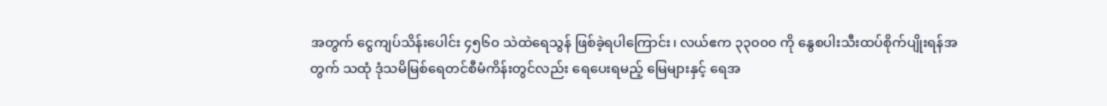အတွက် ငွေကျပ်သိန်းပေါင်း ၄၅၆၀ သဲထဲရေသွန် ဖြစ်ခဲ့ရပါကြောင်း၊ လယ်ဧက ၃၃၀၀၀ ကို နွေစပါးသီးထပ်စိုက်ပျိုးရန်အတွက် သထုံ ဒုံသမိမြစ်ရေတင်စီမံကိန်းတွင်လည်း ရေပေးရမည့် မြေများနှင့် ရေအ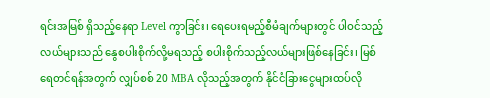ရင်းအမြစ် ရှိသည့်နေရာ Level ကွာခြင်း၊ ရေပေးရမည့်စီမံချက်များတွင် ပါဝင်သည့်လယ်များသည် နွေစပါးစိုက်လို့မရသည့် စပါးစိုက်သည့်လယ်များဖြစ်နေခြင်း၊ မြစ်ရေတင်ရန်အတွက် လျှပ်စစ် 20 MBA လိုသည့်အတွက် နိုင်ငံခြားငွေများထပ်လို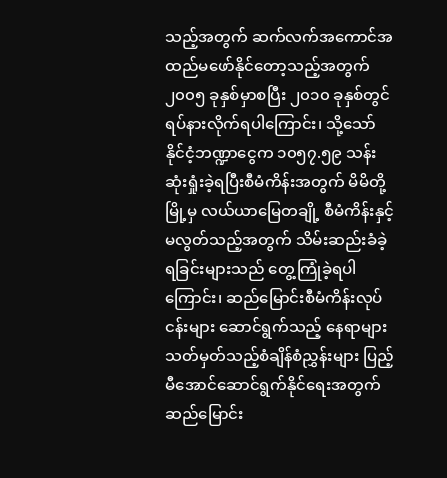သည့်အတွက် ဆက်လက်အကောင်အထည်မဖော်နိုင်တော့သည့်အတွက် ၂၀၀၅ ခုနှစ်မှာစပြီး ၂၀၁၀ ခုနှစ်တွင် ရပ်နားလိုက်ရပါကြောင်း၊ သို့သော် နိုင်ငံ့ဘဏ္ဍာငွေက ၁၀၅၇.၅၉ သန်း ဆုံးရှုံးခဲ့ရပြီးစီမံကိန်းအတွက် မိမိတို့မြို့မှ လယ်ယာမြေတချို့ စီမံကိန်းနှင့်မလွတ်သည့်အတွက် သိမ်းဆည်းခံခဲ့ရခြင်းများသည် တွေ့ကြုံခဲ့ရပါကြောင်း၊ ဆည်မြောင်းစီမံကိန်းလုပ်ငန်းများ ဆောင်ရွက်သည့် နေရာများ သတ်မှတ်သည့်စံချိန်စံညွှန်းများ ပြည့်မီအောင်ဆောင်ရွက်နိုင်ရေးအတွက် ဆည်မြောင်း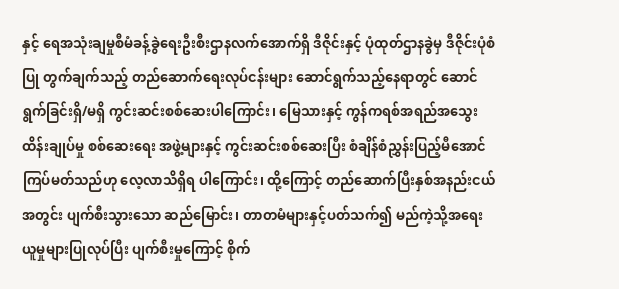နှင့် ရေအသုံးချမှုစီမံခန့်ခွဲရေးဦးစီးဌာနလက်အောက်ရှိ ဒီဇိုင်းနှင့် ပုံထုတ်ဌာနခွဲမှ ဒီဇိုင်းပုံစံပြု တွက်ချက်သည့် တည်ဆောက်ရေးလုပ်ငန်းများ ဆောင်ရွက်သည့်နေရာတွင် ဆောင်ရွက်ခြင်းရှိ/မရှိ ကွင်းဆင်းစစ်ဆေးပါကြောင်း၊ မြေသားနှင့် ကွန်ကရစ်အရည်အသွေး ထိန်းချုပ်မှု စစ်ဆေးရေး အဖွဲ့များနှင့် ကွင်းဆင်းစစ်ဆေးပြီး စံချိန်စံညွှန်းပြည့်မီအောင် ကြပ်မတ်သည်ဟု လေ့လာသိရှိရ ပါကြောင်း၊ ထို့ကြောင့် တည်ဆောက်ပြီးနှစ်အနည်းငယ်အတွင်း ပျက်စီးသွားသော ဆည်မြောင်း၊ တာတမံများနှင့်ပတ်သက်၍ မည်ကဲ့သို့အရေးယူမှုများပြုလုပ်ပြီး ပျက်စီးမှုကြောင့် စိုက်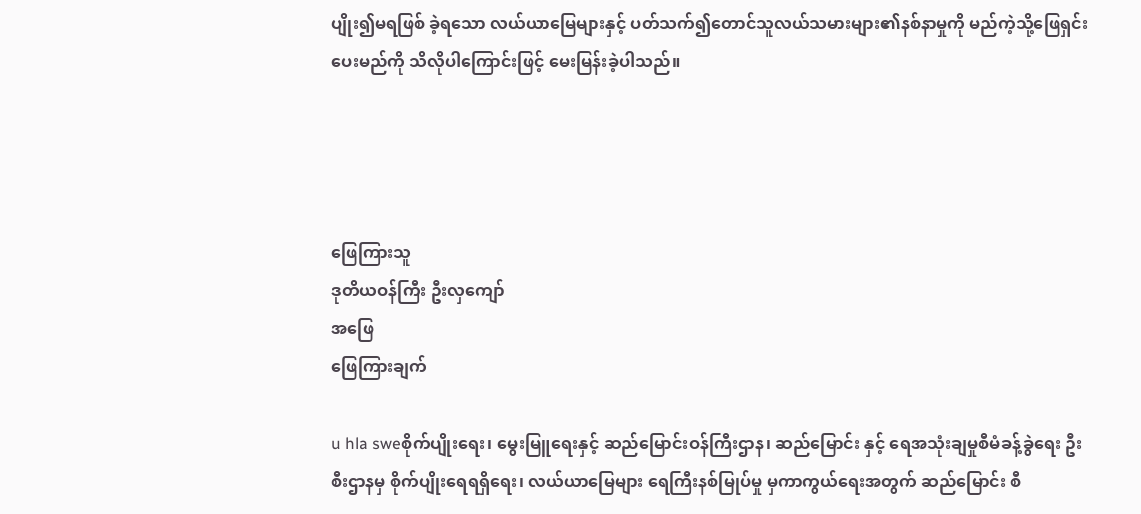ပျိုး၍မရဖြစ် ခဲ့ရသော လယ်ယာမြေများနှင့် ပတ်သက်၍တောင်သူလယ်သမားများ၏နစ်နာမှုကို မည်ကဲ့သို့ဖြေရှင်း ပေးမည်ကို သိလိုပါကြောင်းဖြင့် မေးမြန်းခဲ့ပါသည်။




ဖြေကြားသူ
ဒုတိယဝန်ကြီး ဦးလှကျော်
အဖြေ
ဖြေကြားချက်

u hla sweစိုက်ပျိုးရေး၊ မွေးမြူရေးနှင့် ဆည်မြောင်းဝန်ကြီးဌာန၊ ဆည်မြောင်း နှင့် ရေအသုံးချမှုစီမံခန့်ခွဲရေး ဦးစီးဌာနမှ စိုက်ပျိုးရေရရှိရေး၊ လယ်ယာမြေများ ရေကြီးနစ်မြုပ်မှု မှကာကွယ်ရေးအတွက် ဆည်မြောင်း စီ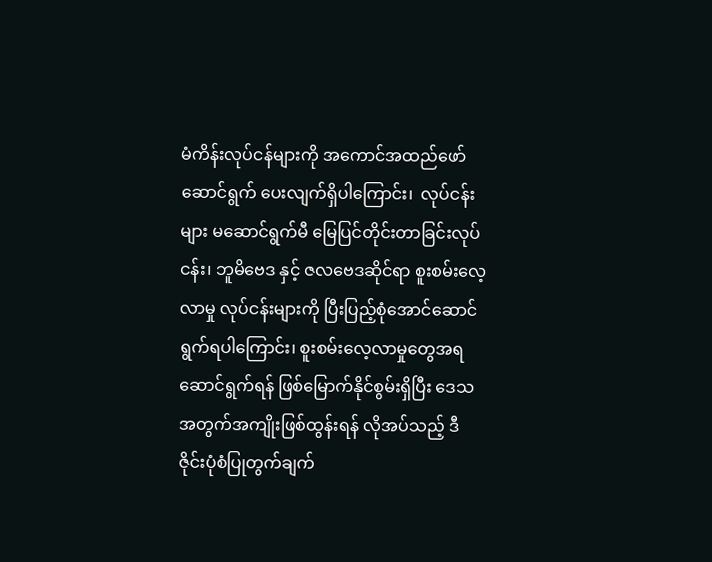မံကိန်းလုပ်ငန်များကို အကောင်အထည်ဖော်ဆောင်ရွက် ပေးလျက်ရှိပါကြောင်း၊  လုပ်ငန်းများ မဆောင်ရွက်မီ မြေပြင်တိုင်းတာခြင်းလုပ်ငန်း၊ ဘူမိဗေဒ နှင့် ဇလဗေဒဆိုင်ရာ စူးစမ်းလေ့လာမှု လုပ်ငန်းများကို ပြီးပြည့်စုံအောင်ဆောင်ရွက်ရပါကြောင်း၊ စူးစမ်းလေ့လာမှုတွေအရ ဆောင်ရွက်ရန် ဖြစ်မြောက်နိုင်စွမ်းရှိပြီး ဒေသအတွက်အကျိုးဖြစ်ထွန်းရန် လိုအပ်သည့် ဒီဇိုင်းပုံစံပြုတွက်ချက်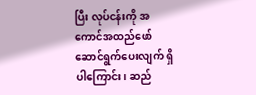ပြီး လုပ်ငန်းကို အကောင်အထည်ဖော်ဆောင်ရွက်ပေးလျက် ရှိပါကြောင်း၊ ဆည်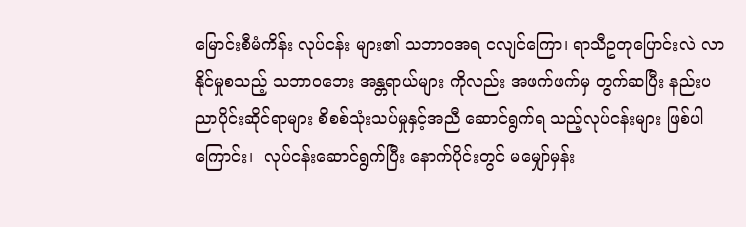မြောင်းစီမံကိန်း လုပ်ငန်း များ၏ သဘာဝအရ ငလျင်ကြော၊ ရာသီဥတုပြောင်းလဲ လာနိုင်မှုစသည့် သဘာဝဘေး အန္တရာယ်များ ကိုလည်း အဖက်ဖက်မှ တွက်ဆပြီး နည်းပညာပိုင်းဆိုင်ရာများ စိစစ်သုံးသပ်မှုနှင့်အညီ ဆောင်ရွက်ရ သည့်လုပ်ငန်းများ ဖြစ်ပါကြောင်း၊  လုပ်ငန်းဆောင်ရွက်ပြီး နောက်ပိုင်းတွင် မမျှော်မှန်း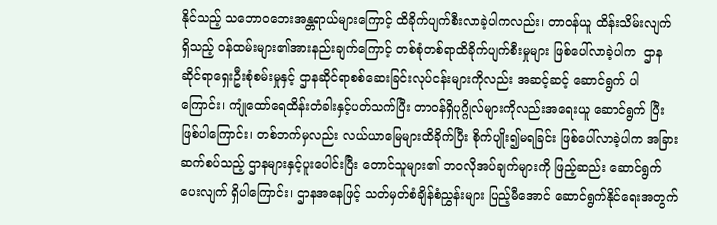နိုင်သည့် သဘောဝဘေးအန္တရာယ်များကြောင့် ထိခိုက်ပျက်စီးလာခဲ့ပါကလည်း၊ တာဝန်ယူ ထိန်းသိမ်းလျက် ရှိသည့် ဝန်ထမ်းများ၏အားနည်းချက်ကြောင့် တစ်စုံတစ်ရာထိခိုက်ပျက်စီးမှုများ ဖြစ်ပေါ်လာခဲ့ပါက  ဌာနဆိုင်ရာရှေးဦးစုံစမ်းမှုနှင့် ဌာနဆိုင်ရာစစ်ဆေးခြင်းလုပ်ငန်းများကိုလည်း အဆင့်ဆင့် ဆောင်ရွက် ပါကြောင်း၊ ကျုံထော်ရေထိန်းတံခါးနှင့်ပတ်သက်ပြီး တာဝန်ရှိပုဂ္ဂိုလ်များကိုလည်းအရေးယူ ဆောင်ရွက် ပြီးဖြစ်ပါကြောင်း၊ တစ်ဘက်မှလည်း လယ်ယာမြေများထိခိုက်ပြီး စိုက်ပျိုး၍မရခြင်း ဖြစ်ပေါ်လာခဲ့ပါက အခြား ဆက်စပ်သည့် ဌာနများနှင့်ပူးပေါင်းပြီး တောင်သူများ၏ ဘဝလိုအပ်ချက်များကို ဖြည့်ဆည်း ဆောင်ရွက် ပေးလျက် ရှိပါကြောင်း၊ ဌာနအနေဖြင့် သတ်မှတ်စံချိန်စံညွှန်းများ ပြည့်မီအောင် ဆောင်ရွက်နိုင်ရေးအတွက်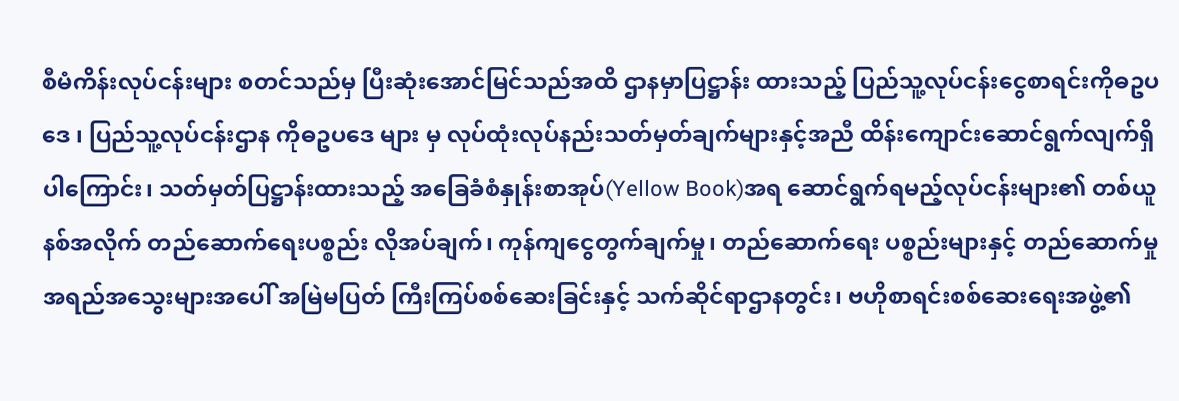စီမံကိန်းလုပ်ငန်းများ စတင်သည်မှ ပြီးဆုံးအောင်မြင်သည်အထိ ဌာနမှာပြဋ္ဌာန်း ထားသည့် ပြည်သူ့လုပ်ငန်းငွေစာရင်းကိုဓဥပဒေ ၊ ပြည်သူ့လုပ်ငန်းဌာန ကိုဓဥပဒေ များ မှ လုပ်ထုံးလုပ်နည်းသတ်မှတ်ချက်များနှင့်အညီ ထိန်းကျောင်းဆောင်ရွက်လျက်ရှိပါကြောင်း၊ သတ်မှတ်ပြဋ္ဌာန်းထားသည့် အခြေခံစံနှုန်းစာအုပ်(Yellow Book)အရ ဆောင်ရွက်ရမည့်လုပ်ငန်းများ၏ တစ်ယူနစ်အလိုက် တည်ဆောက်ရေးပစ္စည်း လိုအပ်ချက်၊ ကုန်ကျငွေတွက်ချက်မှု၊ တည်ဆောက်ရေး ပစ္စည်းများနှင့် တည်ဆောက်မှုအရည်အသွေးများအပေါ် အမြဲမပြတ် ကြီးကြပ်စစ်ဆေးခြင်းနှင့် သက်ဆိုင်ရာဌာနတွင်း၊ ဗဟိုစာရင်းစစ်ဆေးရေးအဖွဲ့၏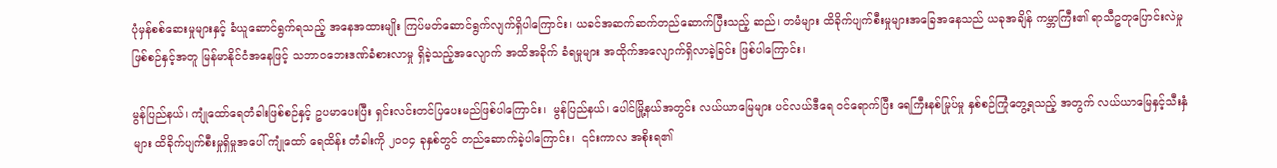ပုံမှန်စစ်ဆေးမှုများနှင့် ခံယူဆောင်ရွက်ရသည့် အနေအထားမျိုး ကြပ်မတ်ဆောင်ရွက်လျက်ရှိပါကြောင်း၊ ယခင်အဆက်ဆက်တည်ဆောက်ပြီးသည့် ဆည်၊ တမံများ ထိခိုက်ပျက်စီးမှုများအ‌ခြေအနေသည် ယခုအချိန် ကမ္ဘာကြီး၏ ရာသီဥတုပြောင်းလဲမှု ဖြစ်စဉ်နှင့်အတူ မြန်မာနိုင်ငံအနေဖြင့် သဘာဝဘေးဒဏ်ခံစားလာမှု ရှိခဲ့သည့်အလျောက် အထိအခိုက် ခံရမှုများ အထိုက်အလျောက်ရှိလာခဲ့ခြင်း ဖြစ်ပါကြောင်း၊

မွန်ပြည်နယ်၊ ကျုံထော်ရေတံခါးဖြစ်စဉ်နှင့် ဥပမာပေးပြီး ရှင်းလင်းတင်ပြပေးမည်ဖြစ်ပါကြောင်း၊  မွန်ပြည်နယ်၊ ပေါင်မြို့နယ်အတွင်း လယ်ယာမြေများ ပင်လယ်ဒီရေ ဝင်ရောက်ပြီး ရေကြီးနစ်မြုပ်မှု နှစ်စဉ်ကြုံတွေ့ရသည့် အတွက် လယ်ယာမြေနှင့်သီးနှံများ ထိခိုက်ပျက်စီးမှုရှိမှုအပေါ် ကျုံထော် ရေထိန်း တံခါးကို ၂၀၀၄ ခုနှစ်တွင် တည်ဆောက်ခဲ့ပါကြောင်း၊  ၎င်းကာလ အစိုးရ၏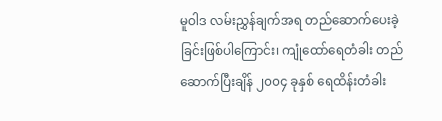မူဝါဒ လမ်းညွှန်ချက်အရ တည်ဆောက်ပေးခဲ့ခြင်းဖြစ်ပါကြောင်း၊ ကျုံထော်ရေတံခါး တည်ဆောက်ပြီးချိန် ၂၀၀၄ ခုနှစ် ရေထိန်းတံခါး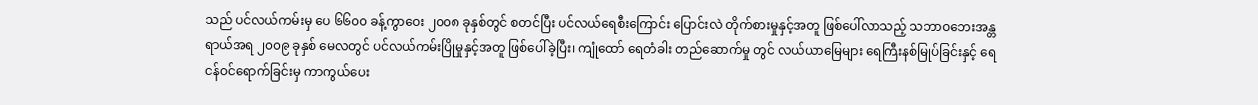သည် ပင်လယ်ကမ်းမှ ပေ ၆၆၀၀ ခန့်ကွာဝေး ၂၀၀၈ ခုနှစ်တွင် စတင်ပြီး ပင်လယ်ရေစီးကြောင်း ပြောင်းလဲ တိုက်စားမှုနှင့်အတူ ဖြစ်ပေါ်လာသည့် သဘာဝဘေးအန္တရာယ်အရ ၂၀၀၉ ခုနှစ် မေလတွင် ပင်လယ်ကမ်းပြိုမှုနှင့်အတူ ဖြစ်ပေါ်ခဲ့ပြီး၊ ကျုံထော် ရေတံခါး တည်ဆောက်မှု တွင် လယ်ယာမြေများ ရေကြီးနစ်မြုပ်ခြင်းနှင့် ရေငန်ဝင်ရောက်ခြင်းမှ ကာကွယ်ပေး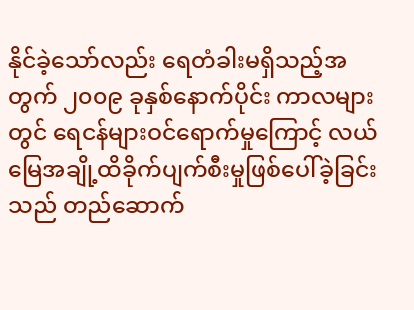နိုင်ခဲ့သော်လည်း ရေတံခါးမရှိသည့်အတွက် ၂၀၀၉ ခုနှစ်နောက်ပိုင်း ကာလများတွင် ရေငန်များဝင်ရောက်မှုကြောင့် လယ်မြေအချို့ထိခိုက်ပျက်စီးမှုဖြစ်ပေါ်ခဲ့ခြင်းသည် တည်ဆောက်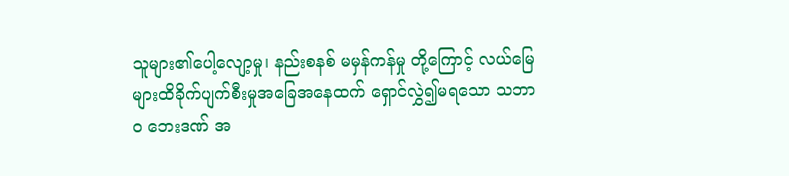သူများ၏ပေါ့လျော့မှု၊ နည်းစနစ် မမှန်ကန်မှု တို့ကြောင့် လယ်မြေများထိခိုက်ပျက်စီးမှုအခြေအနေထက် ရှောင်လွှဲ၍မရသော သဘာဝ ဘေးဒဏ် အ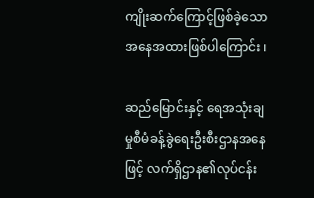ကျိုးဆက်ကြောင့်ဖြစ်ခဲ့သောအနေအထားဖြစ်ပါကြောင်း ၊

ဆည်မြောင်းနှင့် ရေအသုံးချမှုစီမံခန့်ခွဲရေးဦးစီးဌာနအနေဖြင့် လက်ရှိဌာန၏လုပ်ငန်း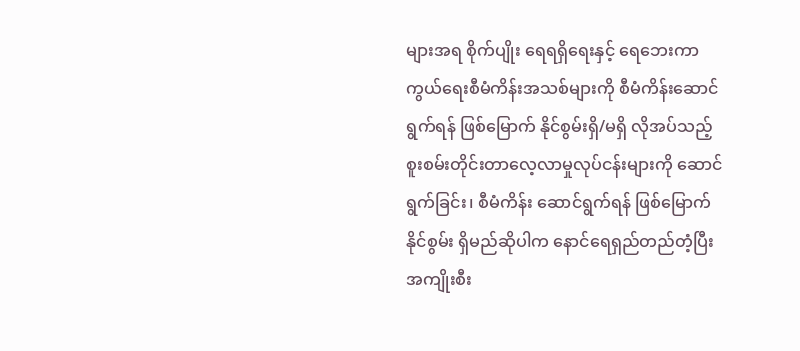များအရ စိုက်ပျိုး ရေရရှိရေးနှင့် ရေဘေးကာကွယ်ရေးစီမံကိန်းအသစ်များကို စီမံကိန်းဆောင်ရွက်ရန် ဖြစ်မြောက် နိုင်စွမ်းရှိ/မရှိ လိုအပ်သည့် စူးစမ်းတိုင်းတာလေ့လာမှုလုပ်ငန်းများကို ဆောင်ရွက်ခြင်း၊ စီမံကိန်း ဆောင်ရွက်ရန် ဖြစ်မြောက်နိုင်စွမ်း ရှိမည်ဆိုပါက နောင်ရေရှည်တည်တံ့ပြီး အကျိုးစီး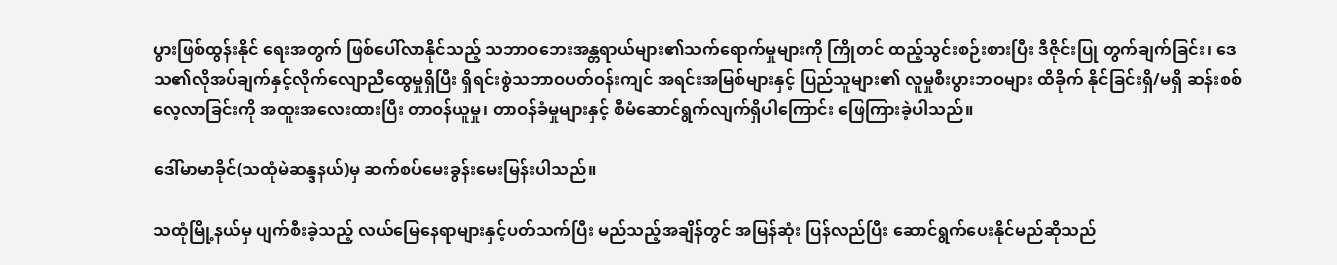ပွားဖြစ်ထွန်းနိုင် ရေးအတွက် ဖြစ်ပေါ်လာနိုင်သည့် သဘာဝဘေးအန္တရာယ်များ၏သက်ရောက်မှုများကို ကြိုတင် ထည့်သွင်းစဉ်းစားပြီး ဒီဇိုင်းပြု တွက်ချက်ခြင်း၊ ဒေသ၏လိုအပ်ချက်နှင့်လိုက်လျောညီထွေမှုရှိပြီး ရှိရင်းစွဲသဘာဝပတ်ဝန်းကျင် အရင်းအမြစ်များနှင့် ပြည်သူများ၏ လူမှုစီးပွားဘဝများ ထိခိုက် နိုင်ခြင်းရှိ/မရှိ ဆန်းစစ်လေ့လာခြင်းကို အထူးအလေးထားပြီး တာဝန်ယူမှု၊ တာဝန်ခံမှုများနှင့် စီမံဆောင်ရွက်လျက်ရှိပါကြောင်း ဖြေကြားခဲ့ပါသည်။

ဒေါ်မာမာခိုင်(သထုံမဲဆန္ဒနယ်)မှ ဆက်စပ်မေးခွန်းမေးမြန်းပါသည်။

သထုံမြို့နယ်မှ ပျက်စီးခဲ့သည့် လယ်မြေနေရာများနှင့်ပတ်သက်ပြီး မည်သည့်အချိန်တွင် အမြန်ဆုံး ပြန်လည်ပြီး ဆောင်ရွက်ပေးနိုင်မည်ဆိုသည်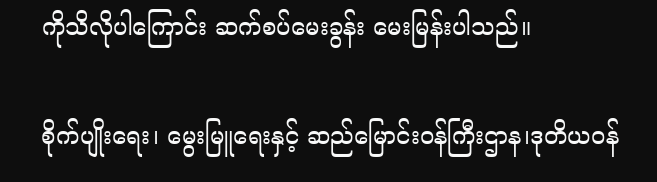ကိုသိလိုပါကြောင်း ဆက်စပ်မေးခွန်း မေးမြန်းပါသည်။

စိုက်ပျိုးရေး၊ မွေးမြူရေးနှင့် ဆည်မြောင်းဝန်ကြီးဌာန၊ဒုတိယဝန်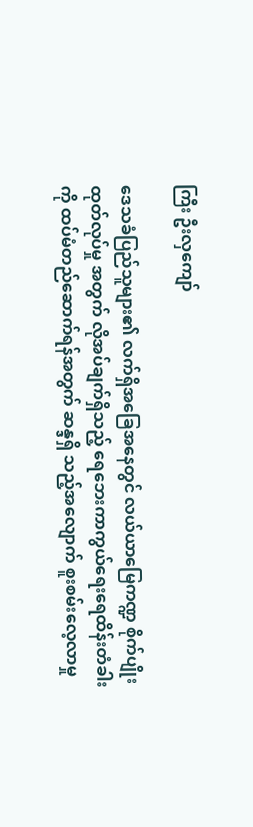ကြီး ဦးလှကျော်

ဒေသခံပြည်သူများ၏ လက်ရှိအခြေအနေတွင် လယ်ယာမြေကဏ္ဍ စိုက်ပျိုးထုတ်လုပ်မှု အတွက် လိုအပ်ချက်ရှိသည့် ရေဘေးကာကွယ်ရေးရေထိန်းတံခါးကို ထပ်မံတည်ဆောက်ရန်အတွက် ဆန္ဒရှိ သည့်အလျောက် စူးစမ်းလေ့လာမှု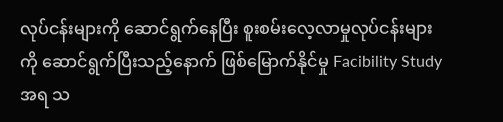လုပ်ငန်းများကို ဆောင်ရွက်နေပြီး စူးစမ်းလေ့လာမှုလုပ်ငန်းများကို ဆောင်ရွက်ပြီးသည့်နောက် ဖြစ်မြောက်နိုင်မှု Facibility Study အရ သ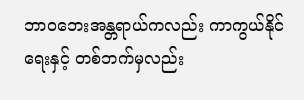ဘာဝဘေးအန္တရာယ်ကလည်း ကာကွယ်နိုင်ရေးနှင့် တစ်ဘက်မှလည်း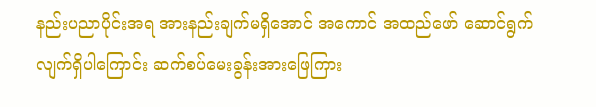နည်းပညာပိုင်းအရ အားနည်းချက်မရှိအောင် အကောင် အထည်ဖော် ဆောင်ရွက်လျက်ရှိပါကြောင်း ဆက်စပ်မေးခွန်းအားဖြေကြား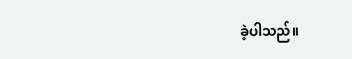ခဲ့ပါသည်။